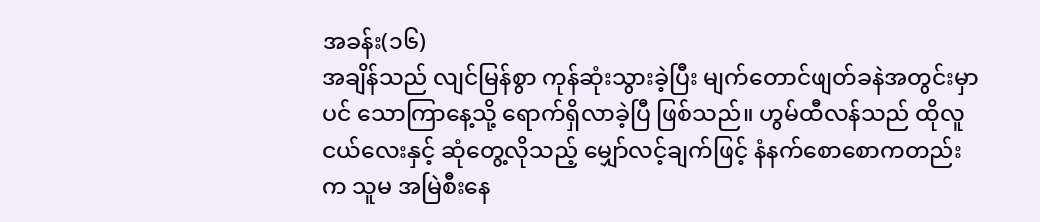အခန်း(၁၆)
အချိန်သည် လျင်မြန်စွာ ကုန်ဆုံးသွားခဲ့ပြီး မျက်တောင်ဖျတ်ခနဲအတွင်းမှာပင် သောကြာနေ့သို့ ရောက်ရှိလာခဲ့ပြီ ဖြစ်သည်။ ဟွမ်ထီလန်သည် ထိုလူငယ်လေးနှင့် ဆုံတွေ့လိုသည့် မျှော်လင့်ချက်ဖြင့် နံနက်စောစောကတည်းက သူမ အမြဲစီးနေ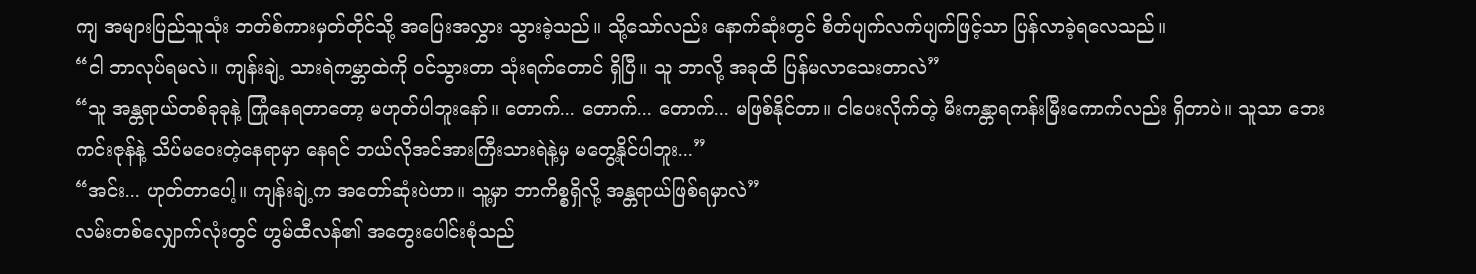ကျ အများပြည်သူသုံး ဘတ်စ်ကားမှတ်တိုင်သို့ အပြေးအလွှား သွားခဲ့သည်။ သို့သော်လည်း နောက်ဆုံးတွင် စိတ်ပျက်လက်ပျက်ဖြင့်သာ ပြန်လာခဲ့ရလေသည်။
“ငါ ဘာလုပ်ရမလဲ။ ကျန်းချဲ့ သားရဲကမ္ဘာထဲကို ဝင်သွားတာ သုံးရက်တောင် ရှိပြီ။ သူ ဘာလို့ အခုထိ ပြန်မလာသေးတာလဲ”
“သူ အန္တရာယ်တစ်ခုခုနဲ့ ကြုံနေရတာတော့ မဟုတ်ပါဘူးနော်။ တောက်... တောက်... တောက်... မဖြစ်နိုင်တာ။ ငါပေးလိုက်တဲ့ မီးကန္တာရကန်းမြီးကောက်လည်း ရှိတာပဲ။ သူသာ ဘေးကင်းဇုန်နဲ့ သိပ်မဝေးတဲ့နေရာမှာ နေရင် ဘယ်လိုအင်အားကြီးသားရဲနဲ့မှ မတွေ့နိုင်ပါဘူး...”
“အင်း... ဟုတ်တာပေါ့။ ကျန်းချဲ့က အတော်ဆုံးပဲဟာ။ သူ့မှာ ဘာကိစ္စရှိလို့ အန္တရာယ်ဖြစ်ရမှာလဲ”
လမ်းတစ်လျှောက်လုံးတွင် ဟွမ်ထီလန်၏ အတွေးပေါင်းစုံသည်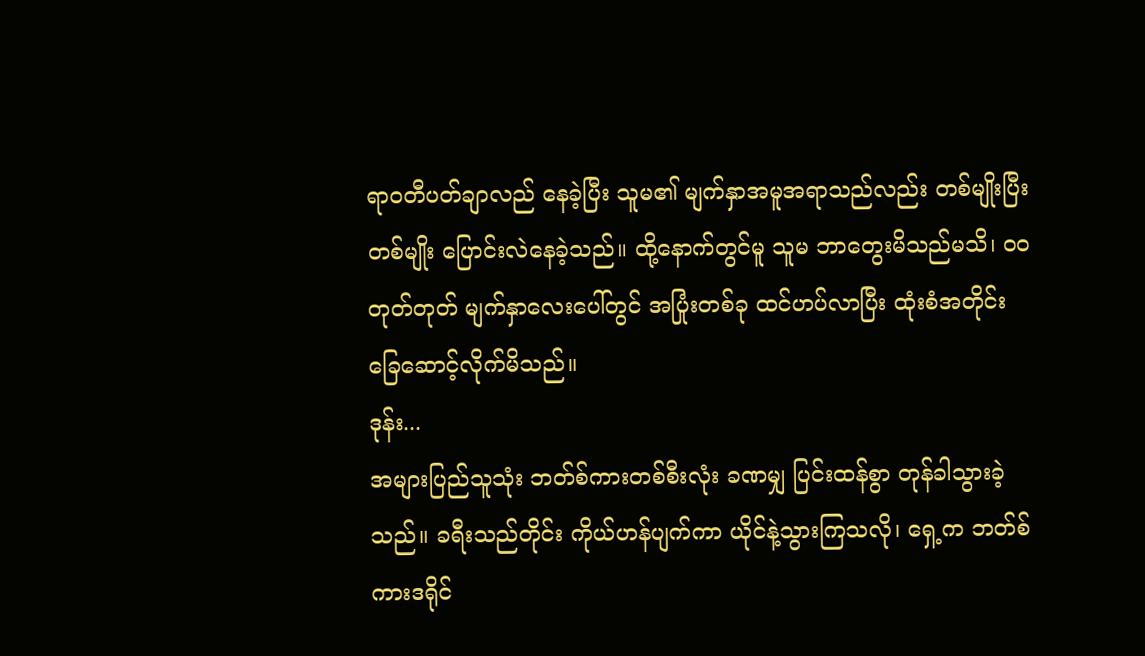ရာဝတီပတ်ချာလည် နေခဲ့ပြီး သူမ၏ မျက်နှာအမူအရာသည်လည်း တစ်မျိုးပြီးတစ်မျိုး ပြောင်းလဲနေခဲ့သည်။ ထို့နောက်တွင်မူ သူမ ဘာတွေးမိသည်မသိ၊ ဝဝတုတ်တုတ် မျက်နှာလေးပေါ်တွင် အပြုံးတစ်ခု ထင်ဟပ်လာပြီး ထုံးစံအတိုင်း ခြေဆောင့်လိုက်မိသည်။
ဒုန်း...
အများပြည်သူသုံး ဘတ်စ်ကားတစ်စီးလုံး ခဏမျှ ပြင်းထန်စွာ တုန်ခါသွားခဲ့သည်။ ခရီးသည်တိုင်း ကိုယ်ဟန်ပျက်ကာ ယိုင်နဲ့သွားကြသလို၊ ရှေ့က ဘတ်စ်ကားဒရိုင်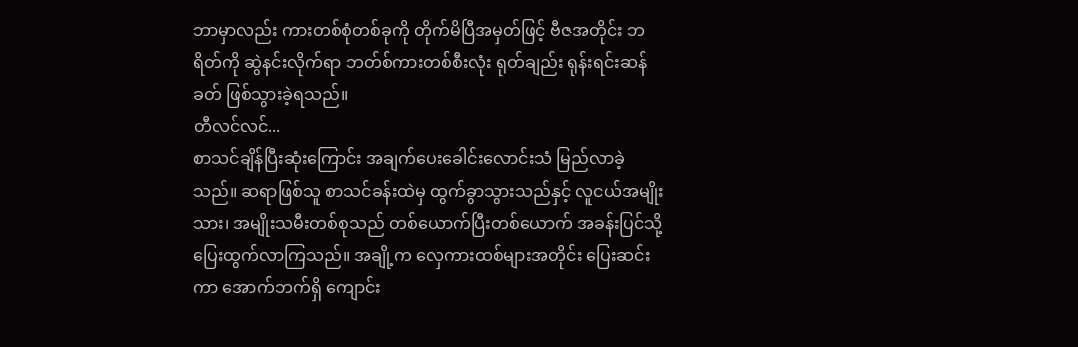ဘာမှာလည်း ကားတစ်စုံတစ်ခုကို တိုက်မိပြီအမှတ်ဖြင့် ဗီဇအတိုင်း ဘရိတ်ကို ဆွဲနင်းလိုက်ရာ ဘတ်စ်ကားတစ်စီးလုံး ရုတ်ချည်း ရုန်းရင်းဆန်ခတ် ဖြစ်သွားခဲ့ရသည်။
တီလင်လင်...
စာသင်ချိန်ပြီးဆုံးကြောင်း အချက်ပေးခေါင်းလောင်းသံ မြည်လာခဲ့သည်။ ဆရာဖြစ်သူ စာသင်ခန်းထဲမှ ထွက်ခွာသွားသည်နှင့် လူငယ်အမျိုးသား၊ အမျိုးသမီးတစ်စုသည် တစ်ယောက်ပြီးတစ်ယောက် အခန်းပြင်သို့ ပြေးထွက်လာကြသည်။ အချို့က လှေကားထစ်များအတိုင်း ပြေးဆင်းကာ အောက်ဘက်ရှိ ကျောင်း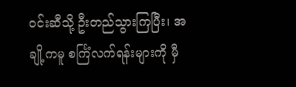ဝင်းဆီသို့ ဦးတည်သွားကြပြီး၊ အချို့ကမူ စင်္ကြံလက်ရန်းများကို မှီ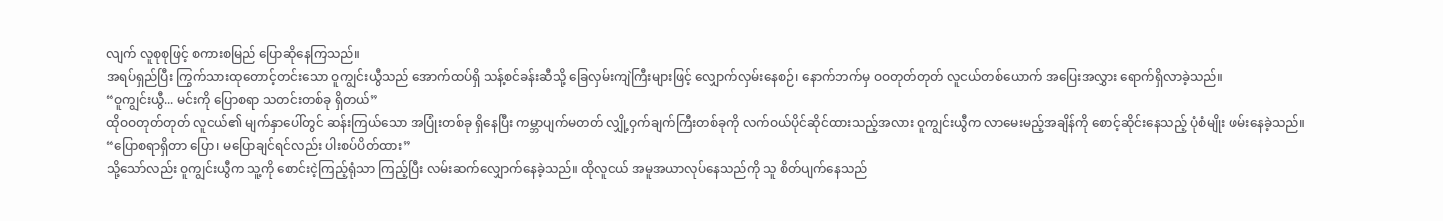လျက် လူစုစုဖြင့် စကားစမြည် ပြောဆိုနေကြသည်။
အရပ်ရှည်ပြီး ကြွက်သားထုတောင့်တင်းသော ဝူကျွင်းယွီသည် အောက်ထပ်ရှိ သန့်စင်ခန်းဆီသို့ ခြေလှမ်းကျဲကြီးများဖြင့် လျှောက်လှမ်းနေစဉ်၊ နောက်ဘက်မှ ဝဝတုတ်တုတ် လူငယ်တစ်ယောက် အပြေးအလွှား ရောက်ရှိလာခဲ့သည်။
“ဝူကျွင်းယွီ... မင်းကို ပြောစရာ သတင်းတစ်ခု ရှိတယ်”
ထိုဝဝတုတ်တုတ် လူငယ်၏ မျက်နှာပေါ်တွင် ဆန်းကြယ်သော အပြုံးတစ်ခု ရှိနေပြီး ကမ္ဘာပျက်မတတ် လျှို့ဝှက်ချက်ကြီးတစ်ခုကို လက်ဝယ်ပိုင်ဆိုင်ထားသည့်အလား ဝူကျွင်းယွီက လာမေးမည့်အချိန်ကို စောင့်ဆိုင်းနေသည့် ပုံစံမျိုး ဖမ်းနေခဲ့သည်။
“ပြောစရာရှိတာ ပြော၊ မပြောချင်ရင်လည်း ပါးစပ်ပိတ်ထား”
သို့သော်လည်း ဝူကျွင်းယွီက သူ့ကို စောင်းငဲ့ကြည့်ရုံသာ ကြည့်ပြီး လမ်းဆက်လျှောက်နေခဲ့သည်။ ထိုလူငယ် အမူအယာလုပ်နေသည်ကို သူ စိတ်ပျက်နေသည်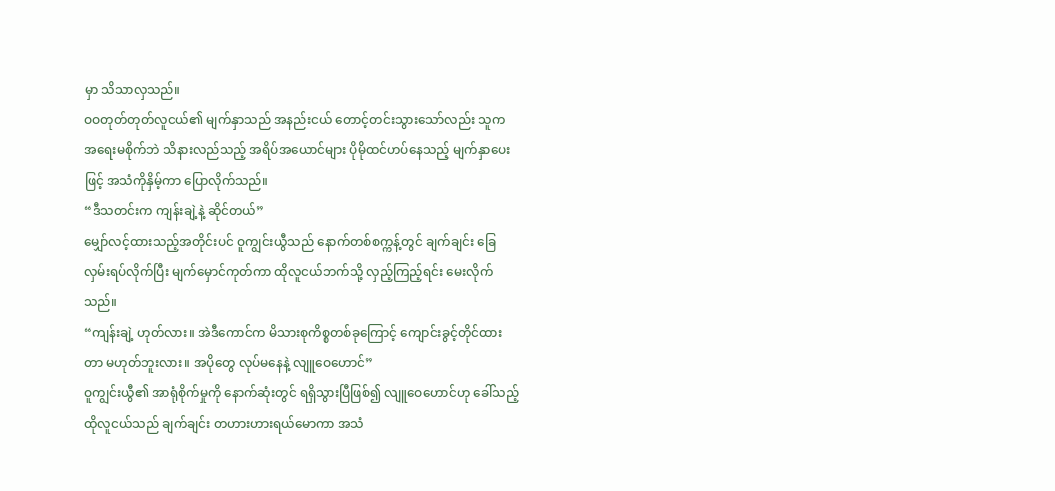မှာ သိသာလှသည်။
ဝဝတုတ်တုတ်လူငယ်၏ မျက်နှာသည် အနည်းငယ် တောင့်တင်းသွားသော်လည်း သူက အရေးမစိုက်ဘဲ သိနားလည်သည့် အရိပ်အယောင်များ ပိုမိုထင်ဟပ်နေသည့် မျက်နှာပေးဖြင့် အသံကိုနှိမ့်ကာ ပြောလိုက်သည်။
“ဒီသတင်းက ကျန်းချဲ့နဲ့ ဆိုင်တယ်”
မျှော်လင့်ထားသည့်အတိုင်းပင် ဝူကျွင်းယွီသည် နောက်တစ်စက္ကန့်တွင် ချက်ချင်း ခြေလှမ်းရပ်လိုက်ပြီး မျက်မှောင်ကုတ်ကာ ထိုလူငယ်ဘက်သို့ လှည့်ကြည့်ရင်း မေးလိုက်သည်။
“ကျန်းချဲ့ ဟုတ်လား။ အဲဒီကောင်က မိသားစုကိစ္စတစ်ခုကြောင့် ကျောင်းခွင့်တိုင်ထားတာ မဟုတ်ဘူးလား။ အပိုတွေ လုပ်မနေနဲ့ လျူဝေဟောင်”
ဝူကျွင်းယွီ၏ အာရုံစိုက်မှုကို နောက်ဆုံးတွင် ရရှိသွားပြီဖြစ်၍ လျူဝေဟောင်ဟု ခေါ်သည့် ထိုလူငယ်သည် ချက်ချင်း တဟားဟားရယ်မောကာ အသံ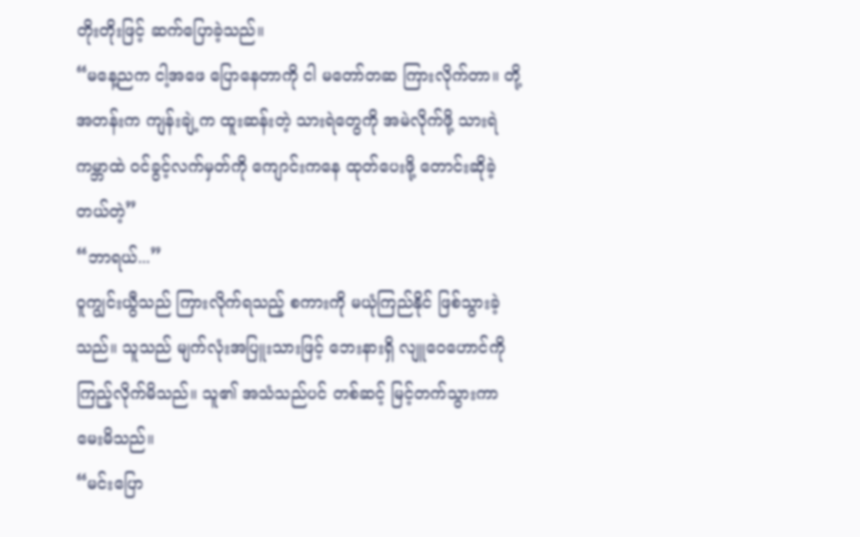တိုးတိုးဖြင့် ဆက်ပြောခဲ့သည်။
“မနေ့ညက ငါ့အဖေ ပြောနေတာကို ငါ မတော်တဆ ကြားလိုက်တာ။ တို့အတန်းက ကျန်းချဲ့က ထူးဆန်းတဲ့ သားရဲတွေကို အမဲလိုက်ဖို့ သားရဲကမ္ဘာထဲ ဝင်ခွင့်လက်မှတ်ကို ကျောင်းကနေ ထုတ်ပေးဖို့ တောင်းဆိုခဲ့တယ်တဲ့”
“ဘာရယ်...”
ဝူကျွင်းယွီသည် ကြားလိုက်ရသည့် စကားကို မယုံကြည်နိုင် ဖြစ်သွားခဲ့သည်။ သူသည် မျက်လုံးအပြူးသားဖြင့် ဘေးနားရှိ လျူဝေဟောင်ကို ကြည့်လိုက်မိသည်။ သူ၏ အသံသည်ပင် တစ်ဆင့် မြင့်တက်သွားကာ မေးမိသည်။
“မင်းပြော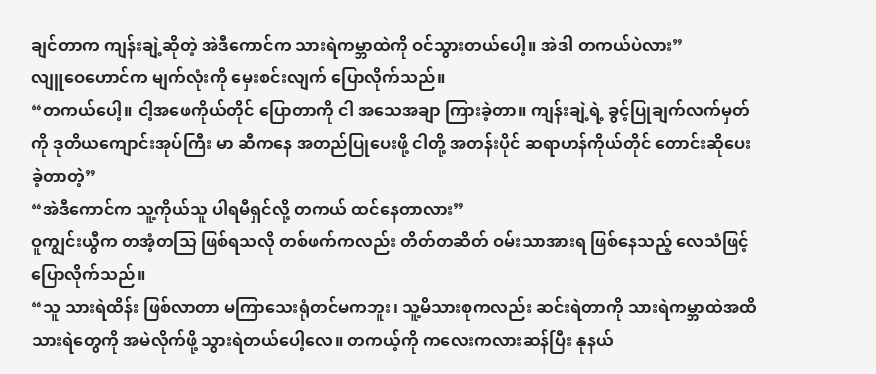ချင်တာက ကျန်းချဲ့ဆိုတဲ့ အဲဒီကောင်က သားရဲကမ္ဘာထဲကို ဝင်သွားတယ်ပေါ့။ အဲဒါ တကယ်ပဲလား”
လျူဝေဟောင်က မျက်လုံးကို မှေးစင်းလျက် ပြောလိုက်သည်။
“တကယ်ပေါ့။ ငါ့အဖေကိုယ်တိုင် ပြောတာကို ငါ အသေအချာ ကြားခဲ့တာ။ ကျန်းချဲ့ရဲ့ ခွင့်ပြုချက်လက်မှတ်ကို ဒုတိယကျောင်းအုပ်ကြီး မာ ဆီကနေ အတည်ပြုပေးဖို့ ငါတို့ အတန်းပိုင် ဆရာဟန်ကိုယ်တိုင် တောင်းဆိုပေးခဲ့တာတဲ့”
“အဲဒီကောင်က သူ့ကိုယ်သူ ပါရမီရှင်လို့ တကယ် ထင်နေတာလား”
ဝူကျွင်းယွီက တအံ့တသြ ဖြစ်ရသလို တစ်ဖက်ကလည်း တိတ်တဆိတ် ဝမ်းသာအားရ ဖြစ်နေသည့် လေသံဖြင့် ပြောလိုက်သည်။
“သူ သားရဲထိန်း ဖြစ်လာတာ မကြာသေးရုံတင်မကဘူး၊ သူ့မိသားစုကလည်း ဆင်းရဲတာကို သားရဲကမ္ဘာထဲအထိ သားရဲတွေကို အမဲလိုက်ဖို့ သွားရဲတယ်ပေါ့လေ။ တကယ့်ကို ကလေးကလားဆန်ပြီး နုနယ်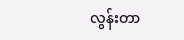လွန်းတာ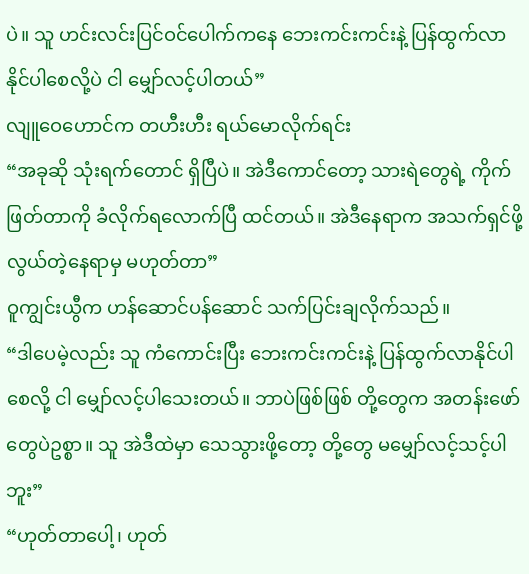ပဲ။ သူ ဟင်းလင်းပြင်ဝင်ပေါက်ကနေ ဘေးကင်းကင်းနဲ့ ပြန်ထွက်လာနိုင်ပါစေလို့ပဲ ငါ မျှော်လင့်ပါတယ်”
လျူဝေဟောင်က တဟီးဟီး ရယ်မောလိုက်ရင်း
“အခုဆို သုံးရက်တောင် ရှိပြီပဲ။ အဲဒီကောင်တော့ သားရဲတွေရဲ့ ကိုက်ဖြတ်တာကို ခံလိုက်ရလောက်ပြီ ထင်တယ်။ အဲဒီနေရာက အသက်ရှင်ဖို့ လွယ်တဲ့နေရာမှ မဟုတ်တာ”
ဝူကျွင်းယွီက ဟန်ဆောင်ပန်ဆောင် သက်ပြင်းချလိုက်သည်။
“ဒါပေမဲ့လည်း သူ ကံကောင်းပြီး ဘေးကင်းကင်းနဲ့ ပြန်ထွက်လာနိုင်ပါစေလို့ ငါ မျှော်လင့်ပါသေးတယ်။ ဘာပဲဖြစ်ဖြစ် တို့တွေက အတန်းဖော်တွေပဲဥစ္စာ။ သူ အဲဒီထဲမှာ သေသွားဖို့တော့ တို့တွေ မမျှော်လင့်သင့်ပါဘူး”
“ဟုတ်တာပေါ့၊ ဟုတ်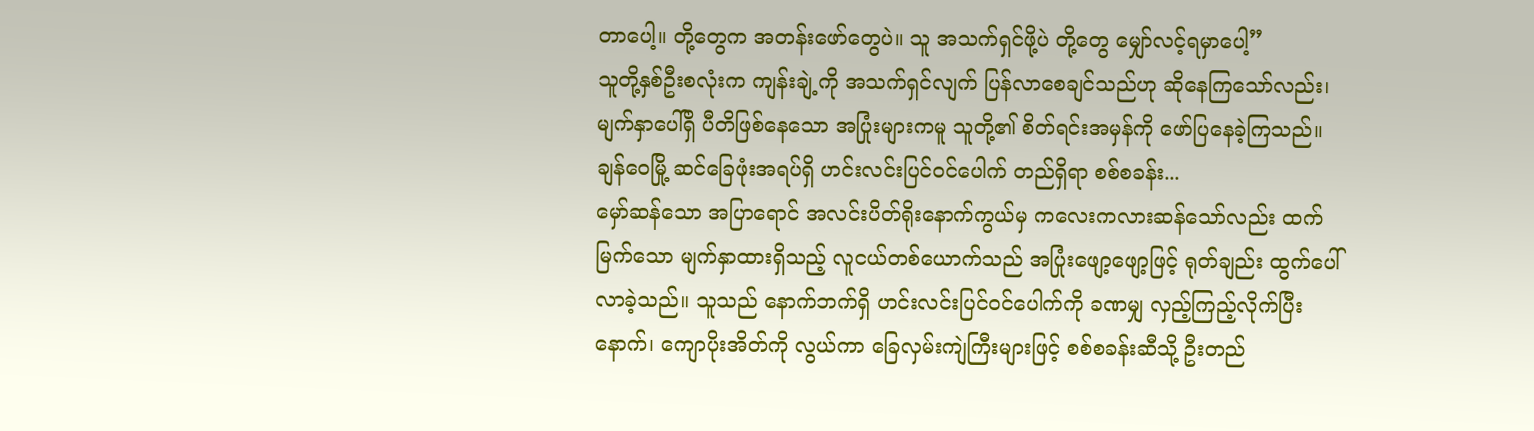တာပေါ့။ တို့တွေက အတန်းဖော်တွေပဲ။ သူ အသက်ရှင်ဖို့ပဲ တို့တွေ မျှော်လင့်ရမှာပေါ့”
သူတို့နှစ်ဦးစလုံးက ကျန်းချဲ့ကို အသက်ရှင်လျက် ပြန်လာစေချင်သည်ဟု ဆိုနေကြသော်လည်း၊ မျက်နှာပေါ်ရှိ ပီတိဖြစ်နေသော အပြုံးများကမူ သူတို့၏ စိတ်ရင်းအမှန်ကို ဖော်ပြနေခဲ့ကြသည်။
ချန်ဝေမြို့ ဆင်ခြေဖုံးအရပ်ရှိ ဟင်းလင်းပြင်ဝင်ပေါက် တည်ရှိရာ စစ်စခန်း...
မှော်ဆန်သော အပြာရောင် အလင်းပိတ်ရိုးနောက်ကွယ်မှ ကလေးကလားဆန်သော်လည်း ထက်မြက်သော မျက်နှာထားရှိသည့် လူငယ်တစ်ယောက်သည် အပြုံးဖျော့ဖျော့ဖြင့် ရုတ်ချည်း ထွက်ပေါ်လာခဲ့သည်။ သူသည် နောက်ဘက်ရှိ ဟင်းလင်းပြင်ဝင်ပေါက်ကို ခဏမျှ လှည့်ကြည့်လိုက်ပြီးနောက်၊ ကျောပိုးအိတ်ကို လွယ်ကာ ခြေလှမ်းကျဲကြီးများဖြင့် စစ်စခန်းဆီသို့ ဦးတည်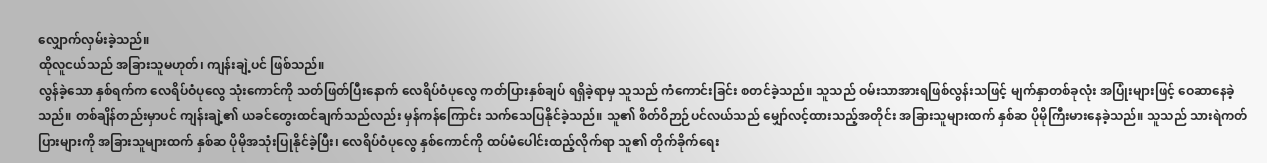လျှောက်လှမ်းခဲ့သည်။
ထိုလူငယ်သည် အခြားသူမဟုတ်၊ ကျန်းချဲ့ပင် ဖြစ်သည်။
လွန်ခဲ့သော နှစ်ရက်က လေရိပ်ဝံပုလွေ သုံးကောင်ကို သတ်ဖြတ်ပြီးနောက် လေရိပ်ဝံပုလွေ ကတ်ပြားနှစ်ချပ် ရရှိခဲ့ရာမှ သူသည် ကံကောင်းခြင်း စတင်ခဲ့သည်။ သူသည် ဝမ်းသာအားရဖြစ်လွန်းသဖြင့် မျက်နှာတစ်ခုလုံး အပြုံးများဖြင့် ဝေဆာနေခဲ့သည်။ တစ်ချိန်တည်းမှာပင် ကျန်းချဲ့၏ ယခင်တွေးထင်ချက်သည်လည်း မှန်ကန်ကြောင်း သက်သေပြနိုင်ခဲ့သည်။ သူ၏ စိတ်ဝိဉာဉ်ပင်လယ်သည် မျှော်လင့်ထားသည့်အတိုင်း အခြားသူများထက် နှစ်ဆ ပိုမိုကြီးမားနေခဲ့သည်။ သူသည် သားရဲကတ်ပြားများကို အခြားသူများထက် နှစ်ဆ ပိုမိုအသုံးပြုနိုင်ခဲ့ပြီး၊ လေရိပ်ဝံပုလွေ နှစ်ကောင်ကို ထပ်မံပေါင်းထည့်လိုက်ရာ သူ၏ တိုက်ခိုက်ရေး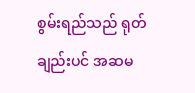စွမ်းရည်သည် ရုတ်ချည်းပင် အဆမ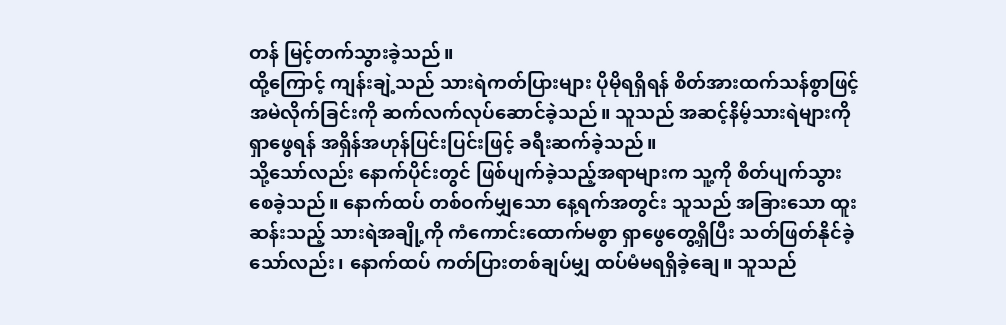တန် မြင့်တက်သွားခဲ့သည်။
ထို့ကြောင့် ကျန်းချဲ့သည် သားရဲကတ်ပြားများ ပိုမိုရရှိရန် စိတ်အားထက်သန်စွာဖြင့် အမဲလိုက်ခြင်းကို ဆက်လက်လုပ်ဆောင်ခဲ့သည်။ သူသည် အဆင့်နိမ့်သားရဲများကို ရှာဖွေရန် အရှိန်အဟုန်ပြင်းပြင်းဖြင့် ခရီးဆက်ခဲ့သည်။
သို့သော်လည်း နောက်ပိုင်းတွင် ဖြစ်ပျက်ခဲ့သည့်အရာများက သူ့ကို စိတ်ပျက်သွားစေခဲ့သည်။ နောက်ထပ် တစ်ဝက်မျှသော နေ့ရက်အတွင်း သူသည် အခြားသော ထူးဆန်းသည့် သားရဲအချို့ကို ကံကောင်းထောက်မစွာ ရှာဖွေတွေ့ရှိပြီး သတ်ဖြတ်နိုင်ခဲ့သော်လည်း၊ နောက်ထပ် ကတ်ပြားတစ်ချပ်မျှ ထပ်မံမရရှိခဲ့ချေ။ သူသည်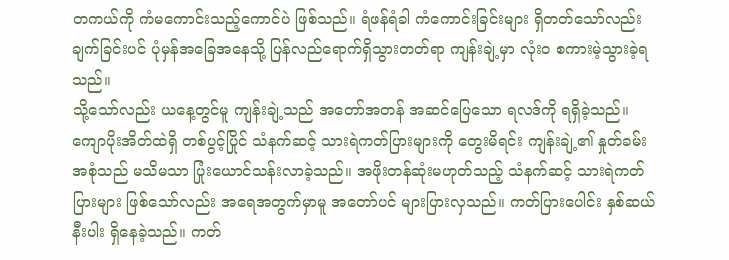တကယ်ကို ကံမကောင်းသည့်ကောင်ပဲ ဖြစ်သည်။ ရံဖန်ရံခါ ကံကောင်းခြင်းများ ရှိတတ်သော်လည်း ချက်ခြင်းပင် ပုံမှန်အခြေအနေသို့ ပြန်လည်ရောက်ရှိသွားတတ်ရာ ကျန်းချဲ့မှာ လုံးဝ စကားမဲ့သွားခဲ့ရသည်။
သို့သော်လည်း ယနေ့တွင်မူ ကျန်းချဲ့သည် အတော်အတန် အဆင်ပြေသော ရလဒ်ကို ရရှိခဲ့သည်။ ကျောပိုးအိတ်ထဲရှိ တစ်ပွင့်ပြိုင် သံနက်ဆင့် သားရဲကတ်ပြားများကို တွေးမိရင်း ကျန်းချဲ့၏ နှုတ်ခမ်းအစုံသည် မသိမသာ ပြုံးယောင်သန်းလာခဲ့သည်။ အဖိုးတန်ဆုံးမဟုတ်သည့် သံနက်ဆင့် သားရဲကတ်ပြားများ ဖြစ်သော်လည်း အရေအတွက်မှာမူ အတော်ပင် များပြားလှသည်။ ကတ်ပြားပေါင်း နှစ်ဆယ်နီးပါး ရှိနေခဲ့သည်။ ကတ်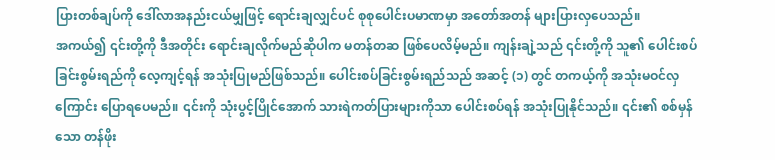ပြားတစ်ချပ်ကို ဒေါ်လာအနည်းငယ်မျှဖြင့် ရောင်းချလျှင်ပင် စုစုပေါင်းပမာဏမှာ အတော်အတန် များပြားလှပေသည်။
အကယ်၍ ၎င်းတို့ကို ဒီအတိုင်း ရောင်းချလိုက်မည်ဆိုပါက မတန်တဆ ဖြစ်ပေလိမ့်မည်။ ကျန်းချဲ့သည် ၎င်းတို့ကို သူ၏ ပေါင်းစပ်ခြင်းစွမ်းရည်ကို လေ့ကျင့်ရန် အသုံးပြုမည်ဖြစ်သည်။ ပေါင်းစပ်ခြင်းစွမ်းရည်သည် အဆင့် (၁) တွင် တကယ့်ကို အသုံးမဝင်လှကြောင်း ပြောရပေမည်။ ၎င်းကို သုံးပွင့်ပြိုင်အောက် သားရဲကတ်ပြားများကိုသာ ပေါင်းစပ်ရန် အသုံးပြုနိုင်သည်။ ၎င်း၏ စစ်မှန်သော တန်ဖိုး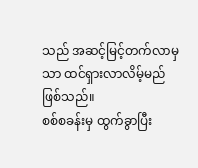သည် အဆင့်မြင့်တက်လာမှသာ ထင်ရှားလာလိမ့်မည် ဖြစ်သည်။
စစ်စခန်းမှ ထွက်ခွာပြီး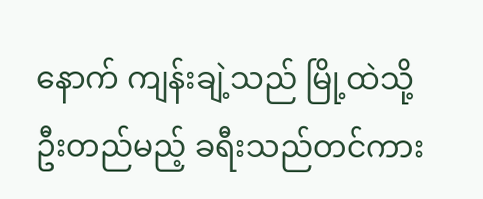နောက် ကျန်းချဲ့သည် မြို့ထဲသို့ ဦးတည်မည့် ခရီးသည်တင်ကား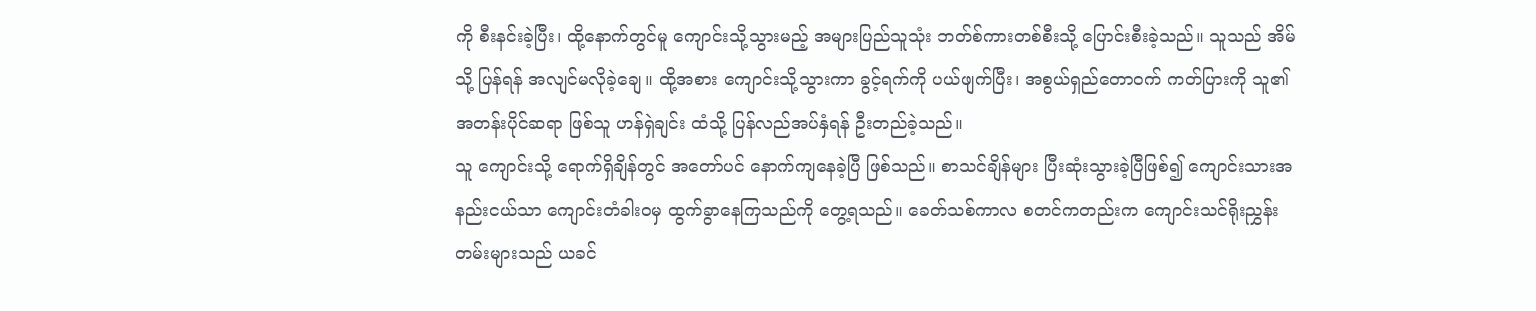ကို စီးနင်းခဲ့ပြီး၊ ထို့နောက်တွင်မူ ကျောင်းသို့သွားမည့် အများပြည်သူသုံး ဘတ်စ်ကားတစ်စီးသို့ ပြောင်းစီးခဲ့သည်။ သူသည် အိမ်သို့ ပြန်ရန် အလျင်မလိုခဲ့ချေ။ ထို့အစား ကျောင်းသို့သွားကာ ခွင့်ရက်ကို ပယ်ဖျက်ပြီး၊ အစွယ်ရှည်တောဝက် ကတ်ပြားကို သူ၏ အတန်းပိုင်ဆရာ ဖြစ်သူ ဟန်ရှဲချင်း ထံသို့ ပြန်လည်အပ်နှံရန် ဦးတည်ခဲ့သည်။
သူ ကျောင်းသို့ ရောက်ရှိချိန်တွင် အတော်ပင် နောက်ကျနေခဲ့ပြီ ဖြစ်သည်။ စာသင်ချိန်များ ပြီးဆုံးသွားခဲ့ပြီဖြစ်၍ ကျောင်းသားအနည်းငယ်သာ ကျောင်းတံခါးဝမှ ထွက်ခွာနေကြသည်ကို တွေ့ရသည်။ ခေတ်သစ်ကာလ စတင်ကတည်းက ကျောင်းသင်ရိုးညွှန်းတမ်းများသည် ယခင်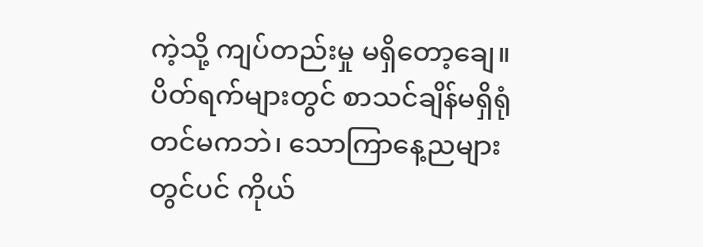ကဲ့သို့ ကျပ်တည်းမှု မရှိတော့ချေ။ ပိတ်ရက်များတွင် စာသင်ချိန်မရှိရုံတင်မကဘဲ၊ သောကြာနေ့ညများတွင်ပင် ကိုယ်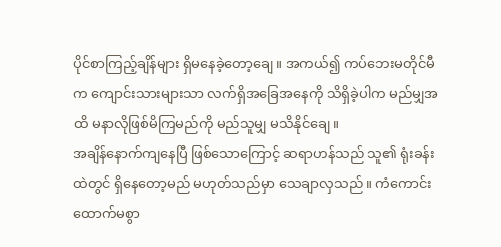ပိုင်စာကြည့်ချိန်များ ရှိမနေခဲ့တော့ချေ။ အကယ်၍ ကပ်ဘေးမတိုင်မီက ကျောင်းသားများသာ လက်ရှိအခြေအနေကို သိရှိခဲ့ပါက မည်မျှအထိ မနာလိုဖြစ်မိကြမည်ကို မည်သူမျှ မသိနိုင်ချေ။
အချိန်နောက်ကျနေပြီ ဖြစ်သောကြောင့် ဆရာဟန်သည် သူ၏ ရုံးခန်းထဲတွင် ရှိနေတော့မည် မဟုတ်သည်မှာ သေချာလှသည်။ ကံကောင်းထောက်မစွာ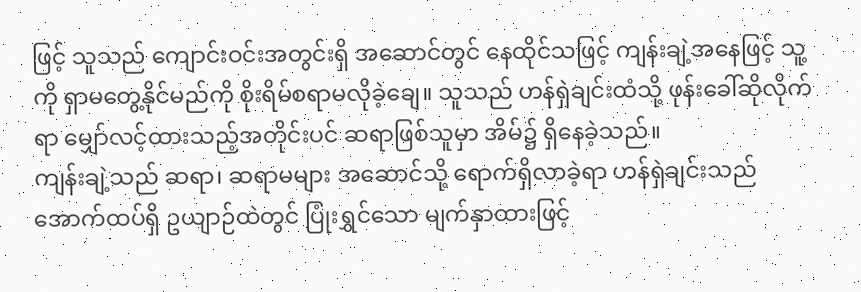ဖြင့် သူသည် ကျောင်းဝင်းအတွင်းရှိ အဆောင်တွင် နေထိုင်သဖြင့် ကျန်းချဲ့အနေဖြင့် သူ့ကို ရှာမတွေ့နိုင်မည်ကို စိုးရိမ်စရာမလိုခဲ့ချေ။ သူသည် ဟန်ရှဲချင်းထံသို့ ဖုန်းခေါ်ဆိုလိုက်ရာ မျှော်လင့်ထားသည့်အတိုင်းပင် ဆရာဖြစ်သူမှာ အိမ်၌ ရှိနေခဲ့သည်။
ကျန်းချဲ့သည် ဆရာ၊ ဆရာမများ အဆောင်သို့ ရောက်ရှိလာခဲ့ရာ ဟန်ရှဲချင်းသည် အောက်ထပ်ရှိ ဥယျာဉ်ထဲတွင် ပြုံးရွှင်သော မျက်နှာထားဖြင့်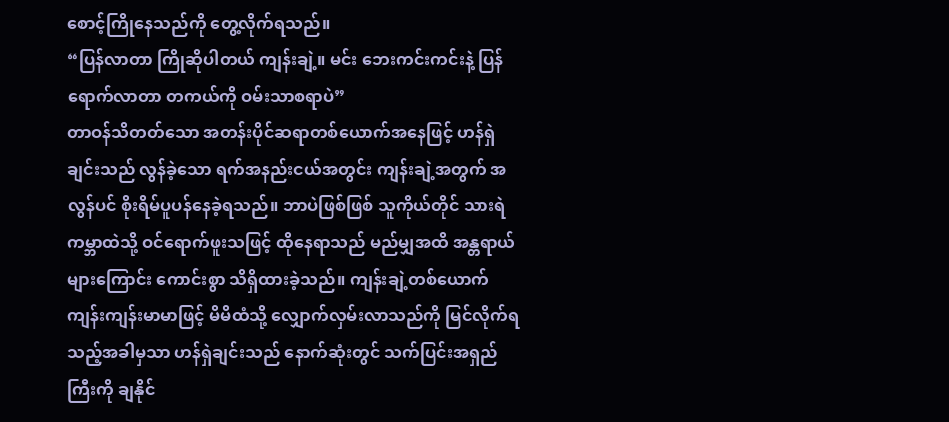စောင့်ကြိုနေသည်ကို တွေ့လိုက်ရသည်။
“ပြန်လာတာ ကြိုဆိုပါတယ် ကျန်းချဲ့။ မင်း ဘေးကင်းကင်းနဲ့ ပြန်ရောက်လာတာ တကယ်ကို ဝမ်းသာစရာပဲ”
တာဝန်သိတတ်သော အတန်းပိုင်ဆရာတစ်ယောက်အနေဖြင့် ဟန်ရှဲချင်းသည် လွန်ခဲ့သော ရက်အနည်းငယ်အတွင်း ကျန်းချဲ့အတွက် အလွန်ပင် စိုးရိမ်ပူပန်နေခဲ့ရသည်။ ဘာပဲဖြစ်ဖြစ် သူကိုယ်တိုင် သားရဲကမ္ဘာထဲသို့ ဝင်ရောက်ဖူးသဖြင့် ထိုနေရာသည် မည်မျှအထိ အန္တရာယ်များကြောင်း ကောင်းစွာ သိရှိထားခဲ့သည်။ ကျန်းချဲ့တစ်ယောက် ကျန်းကျန်းမာမာဖြင့် မိမိထံသို့ လျှောက်လှမ်းလာသည်ကို မြင်လိုက်ရသည့်အခါမှသာ ဟန်ရှဲချင်းသည် နောက်ဆုံးတွင် သက်ပြင်းအရှည်ကြီးကို ချနိုင်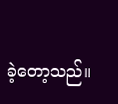ခဲ့တော့သည်။